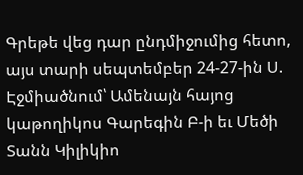Գրեթե վեց դար ընդմիջումից հետո, այս տարի սեպտեմբեր 24-27-ին Ս. Էջմիածնում՝ Ամենայն հայոց կաթողիկոս Գարեգին Բ-ի եւ Մեծի Տանն Կիլիկիո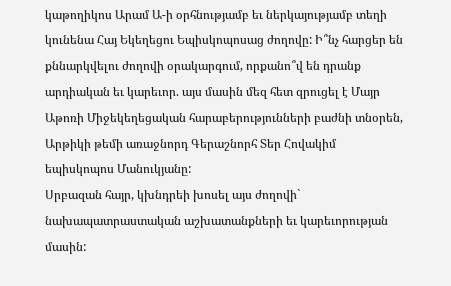կաթողիկոս Արամ Ա-ի օրհնությամբ եւ ներկայությամբ տեղի կունենա Հայ Եկեղեցու Եպիսկոպոսաց ժողովը: Ի՞նչ հարցեր են քննարկվելու ժողովի օրակարգում, որքանո՞վ են դրանք արդիական եւ կարեւոր. այս մասին մեզ հետ զրուցել է Մայր Աթոռի Միջեկեղեցական հարաբերությունների բաժնի տնօրեն, Արթիկի թեմի առաջնորդ Գերաշնորհ Տեր Հովակիմ եպիսկոպոս Մանուկյանը:
Սրբազան հայր, կխնդրեի խոսել այս ժողովի` նախապատրաստական աշխատանքների եւ կարեւորության մասին: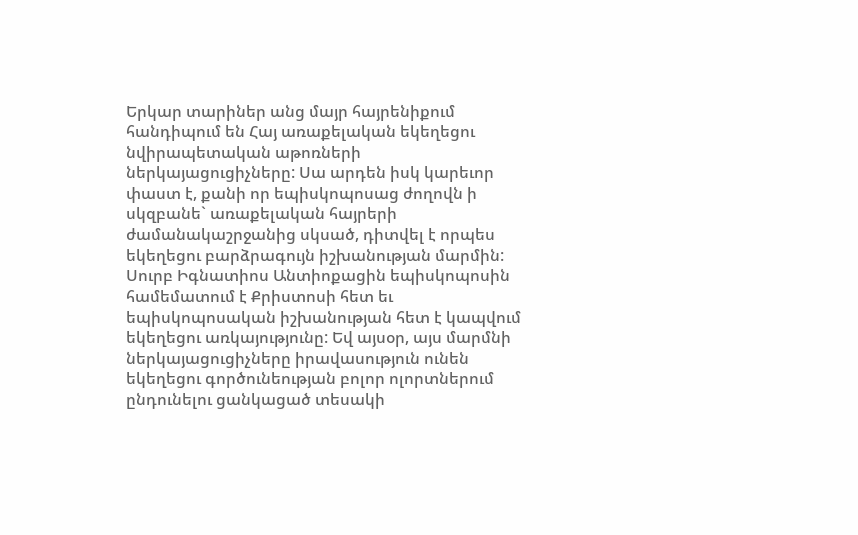Երկար տարիներ անց մայր հայրենիքում հանդիպում են Հայ առաքելական եկեղեցու նվիրապետական աթոռների ներկայացուցիչները: Սա արդեն իսկ կարեւոր փաստ է, քանի որ եպիսկոպոսաց ժողովն ի սկզբանե` առաքելական հայրերի ժամանակաշրջանից սկսած, դիտվել է որպես եկեղեցու բարձրագույն իշխանության մարմին: Սուրբ Իգնատիոս Անտիոքացին եպիսկոպոսին համեմատում է Քրիստոսի հետ եւ եպիսկոպոսական իշխանության հետ է կապվում եկեղեցու առկայությունը: Եվ այսօր, այս մարմնի ներկայացուցիչները իրավասություն ունեն եկեղեցու գործունեության բոլոր ոլորտներում ընդունելու ցանկացած տեսակի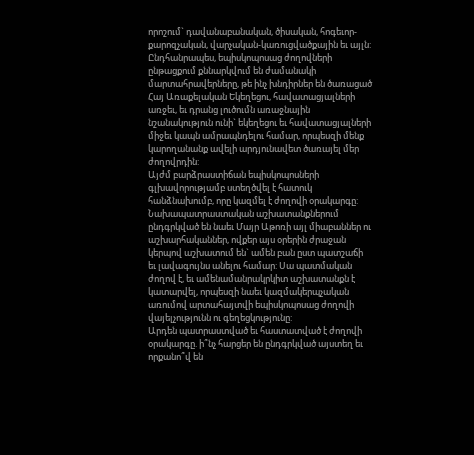որոշում` դավանաբանական, ծիսական, հոգեւոր-քարոզչական, վարչական-կառուցվածքային եւ այլն:
Ընդհանրապես, եպիսկոպոսաց ժողովների ընթացքում քննարկվում են ժամանակի մարտահրավերները, թե ինչ խնդիրներ են ծառացած Հայ Առաքելական Եկեղեցու, հավատացյալների առջեւ, եւ դրանց լուծումն առաջնային նշանակություն ունի` եկեղեցու եւ հավատացյալների միջեւ կապն ամրապնդելու համար, որպեսզի մենք կարողանանք ավելի արդյունավետ ծառայել մեր ժողովրդին:
Այժմ բարձրաստիճան եպիսկոպոսների գլխավորությամբ ստեղծվել է հատուկ հանձնախումբ, որը կազմել է ժողովի օրակարգը: Նախապատրաստական աշխատանքներում ընդգրկված են նաեւ Մայր Աթոռի այլ միաբաններ ու աշխարհականներ, ովքեր այս օրերին ժրաջան կերպով աշխատում են` ամեն բան ըստ պատշաճի եւ լավագույնս անելու համար: Սա պատմական ժողով է, եւ ամենամանրակրկիտ աշխատանքն է կատարվել, որպեսզի նաեւ կազմակերպչական առումով արտահայտվի եպիսկոպոսաց ժողովի վայելչությունն ու գեղեցկությունը:
Արդեն պատրաստված եւ հաստատված է ժողովի օրակարգը. ի՞նչ հարցեր են ընդգրկված այստեղ եւ որքանո՞վ են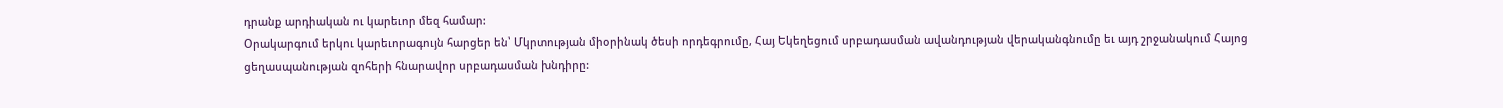դրանք արդիական ու կարեւոր մեզ համար:
Օրակարգում երկու կարեւորագույն հարցեր են՝ Մկրտության միօրինակ ծեսի որդեգրումը, Հայ Եկեղեցում սրբադասման ավանդության վերականգնումը եւ այդ շրջանակում Հայոց ցեղասպանության զոհերի հնարավոր սրբադասման խնդիրը: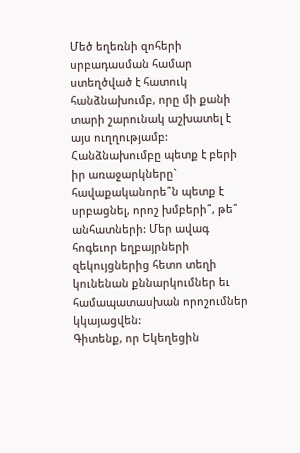Մեծ եղեռնի զոհերի սրբադասման համար ստեղծված է հատուկ հանձնախումբ, որը մի քանի տարի շարունակ աշխատել է այս ուղղությամբ: Հանձնախումբը պետք է բերի իր առաջարկները` հավաքականորե՞ն պետք է սրբացնել, որոշ խմբերի՞, թե՞ անհատների: Մեր ավագ հոգեւոր եղբայրների զեկույցներից հետո տեղի կունենան քննարկումներ եւ համապատասխան որոշումներ կկայացվեն:
Գիտենք, որ Եկեղեցին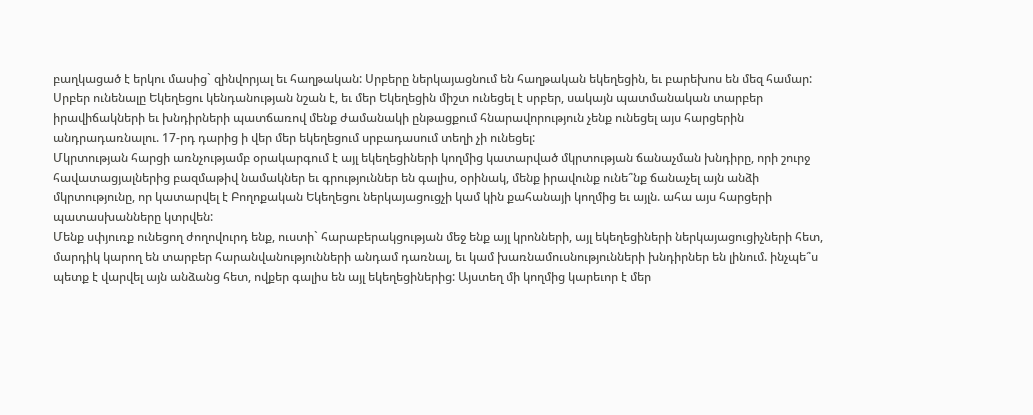բաղկացած է երկու մասից` զինվորյալ եւ հաղթական: Սրբերը ներկայացնում են հաղթական եկեղեցին, եւ բարեխոս են մեզ համար: Սրբեր ունենալը Եկեղեցու կենդանության նշան է, եւ մեր Եկեղեցին միշտ ունեցել է սրբեր, սակայն պատմանական տարբեր իրավիճակների եւ խնդիրների պատճառով մենք ժամանակի ընթացքում հնարավորություն չենք ունեցել այս հարցերին անդրադառնալու. 17-րդ դարից ի վեր մեր եկեղեցում սրբադասում տեղի չի ունեցել:
Մկրտության հարցի առնչությամբ օրակարգում է այլ եկեղեցիների կողմից կատարված մկրտության ճանաչման խնդիրը, որի շուրջ հավատացյալներից բազմաթիվ նամակներ եւ գրություններ են գալիս, օրինակ, մենք իրավունք ունե՞նք ճանաչել այն անձի մկրտությունը, որ կատարվել է Բողոքական Եկեղեցու ներկայացուցչի կամ կին քահանայի կողմից եւ այլն. ահա այս հարցերի պատասխանները կտրվեն:
Մենք սփյուռք ունեցող ժողովուրդ ենք, ուստի` հարաբերակցության մեջ ենք այլ կրոնների, այլ եկեղեցիների ներկայացուցիչների հետ, մարդիկ կարող են տարբեր հարանվանությունների անդամ դառնալ, եւ կամ խառնամուսնությունների խնդիրներ են լինում. ինչպե՞ս պետք է վարվել այն անձանց հետ, ովքեր գալիս են այլ եկեղեցիներից: Այստեղ մի կողմից կարեւոր է մեր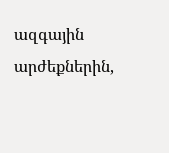ազգային արժեքներին,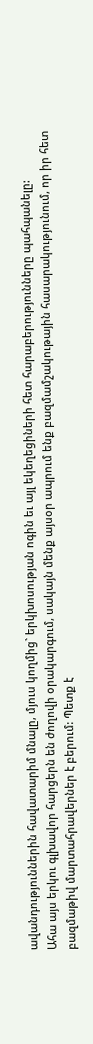ավանդություններին հավատարիմ մնալը, մյուս կողմից` երկխոսության ոգին եւ այլ եկեղեցիների հետ հարաբերությունները պահպանելը:
Ահա այս երկու գլխավոր հարցերն են ժողովի օրակարգում, սակայն մենք այսօր ապրում ենք բազմամշակութային հասարակությունում, որ իր հետ բազմաթիվ մարտահրավերներ է բերում: Պետք է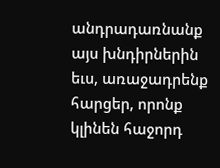անդրադառնանք այս խնդիրներին եւս, առաջադրենք հարցեր, որոնք կլինեն հաջորդ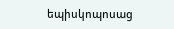եպիսկոպոսաց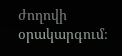ժողովի օրակարգում։